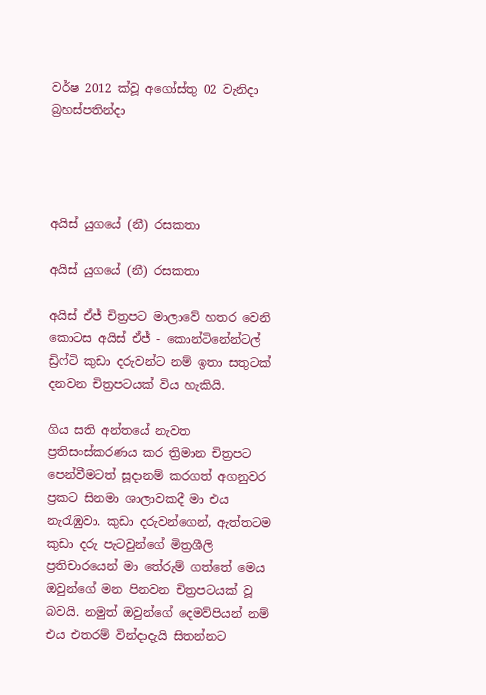වර්ෂ 2012 ක්වූ අගෝස්තු 02 වැනිදා බ්‍රහස්පතින්දා




අයිස් යුගයේ (නී) රසකතා

අයිස් යුගයේ (නී) රසකතා

අයිස් ඒජ් චිත්‍රපට මාලාවේ හතර වෙනි කොටස අයිස් ඒජ් - කොන්ටිනේන්ටල් ඩ්‍රිෆ්ටි කුඩා දරුවන්ට නම් ඉතා සතුටක් දනවන චිත්‍රපටයක් විය හැකියි.

ගිය සති අන්තයේ නැවත ප්‍රතිසංස්කරණය කර ත්‍රිමාන චිත්‍රපට පෙන්වීමටත් සූදානම් කරගත් අගනුවර ප්‍රකට සිනමා ශාලාවකදී මා එය නැරැඹුවා. කුඩා දරුවන්ගෙන්, ඇත්තටම කුඩා දරු පැටවුන්ගේ මිත්‍රශීලි ප්‍රතිචාරයෙන් මා තේරුම් ගත්තේ මෙය ඔවුන්ගේ මන පිනවන චිත්‍රපටයක් වූ බවයි. නමුත් ඔවුන්ගේ දෙමව්පියන් නම් එය එතරම් වින්දාදැයි සිතන්නට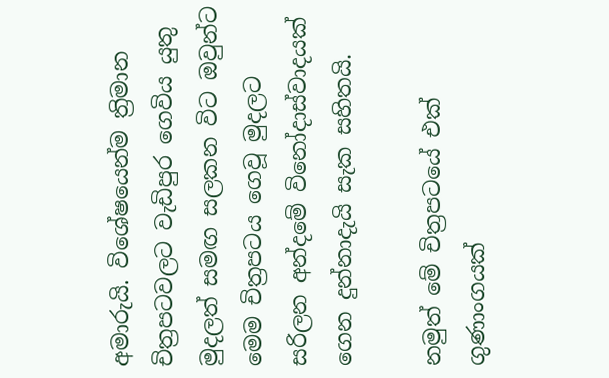අමාරුයි. විශේෂයෙන්ම ත්‍රිමාන චිත්‍රපටවලට වැඩිපුර ගෙවිය යුතු මුදලත් සමඟ සලකන විට ඔවුන්ට මෙම චිත්‍රපටය ගෙවූ මුදලට සරිලන අන්දමේ විනෝදාස්වාදයක් ගෙන දුන්නාදැයි සැක සහිතයි.

නමුත් මේ චිත්‍රපටයේ එක් ගුණාංගයක්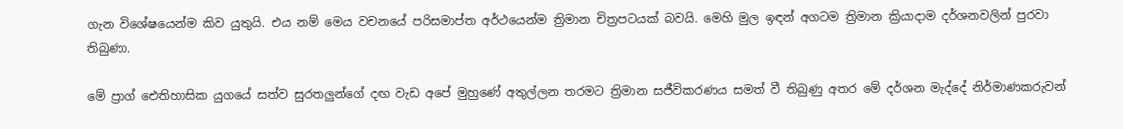ගැන විශේෂයෙන්ම කිව යුතුයි. එය නම් මෙය වචනයේ පරිසමාප්ත අර්ථයෙන්ම ත්‍රිමාන චිත්‍රපටයක් බවයි. මෙහි මුල ඉඳන් අගටම ත්‍රිමාන ක්‍රියාදාම දර්ශනවලින් පුරවා තිබුණා.

මේ ප්‍රාග් ඓතිහාසික යුගයේ සත්ව සුරතලුන්ගේ දඟ වැඩ අපේ මුහුණේ අතුල්ලන තරමට ත්‍රිමාන සජීවිකරණය සමත් වී තිබුණු අතර මේ දර්ශන මැද්දේ නිර්මාණකරුවන්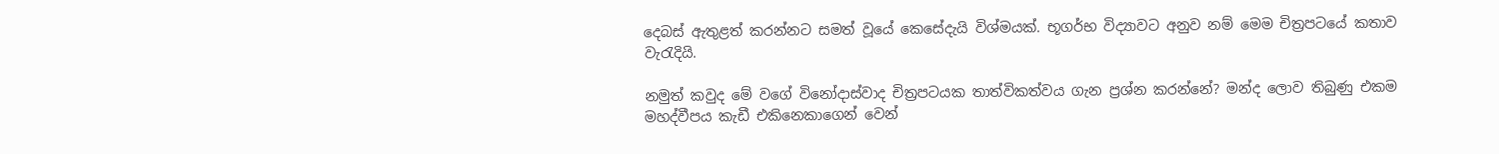දෙබස් ඇතුළත් කරන්නට සමත් වූයේ කෙසේදැයි විශ්මයක්. භූගර්භ විද්‍යාවට අනුව නම් මෙම චිත්‍රපටයේ කතාව වැරැදියි.

නමුත් කවුද මේ වගේ විනෝදාස්වාද චිත්‍රපටයක තාත්විකත්වය ගැන ප්‍රශ්න කරන්නේ? මන්ද ලොව තිබුණු එකම මහද්වීපය කැඩී එකිනෙකාගෙන් වෙන්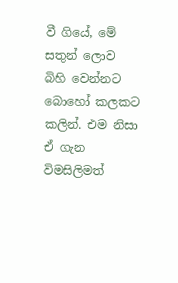වී ගියේ, මේ සතුන් ලොව බිහි වෙන්නට බොහෝ කලකට කලින්. එම නිසා ඒ ගැන විමසිලිමත්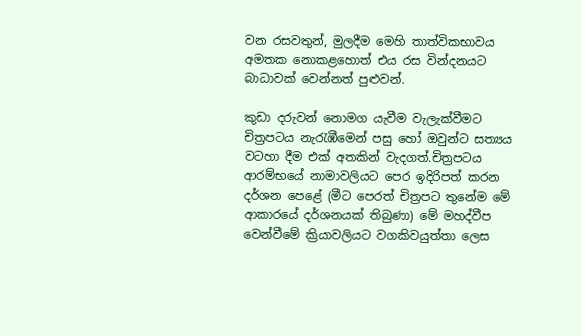වන රසවතුන්, මුලදීම මෙහි තාත්විකභාවය අමතක නොකළහොත් එය රස වින්දනයට බාධාවක් වෙන්නත් පුළුවන්.

කුඩා දරුවන් නොමග යැවීම වැලැක්වීමට චිත්‍රපටය නැරැඹීමෙන් පසු හෝ ඔවුන්ට සත්‍යය වටහා දීම එක් අතකින් වැදගත්.චිත්‍රපටය ආරම්භයේ නාමාවලියට පෙර ඉදිරිපත් කරන දර්ශන පෙළේ (මීට පෙරත් චිත්‍රපට තුනේම මේ ආකාරයේ දර්ශනයක් තිබුණා) මේ මහද්වීප වෙන්වීමේ ක්‍රියාවලියට වගකිවයුත්තා ලෙස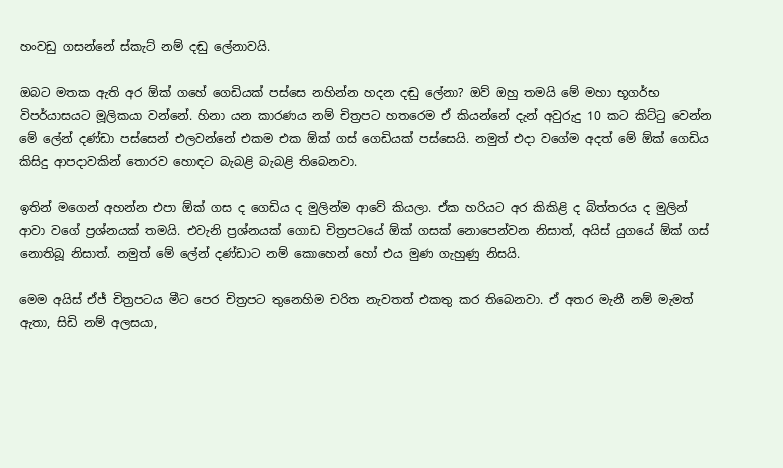හංවඩු ගසන්නේ ස්කැට් නම් දඬු ලේනාවයි.

ඔබට මතක ඇති අර ඕක් ගහේ ගෙඩියක් පස්සෙ නහින්න හදන දඬු ලේනා? ඔව් ඔහු තමයි මේ මහා භූගර්භ විපර්යාසයට මූලිකයා වන්නේ. හිනා යන කාරණය නම් චිත්‍රපට හතරෙම ඒ කියන්නේ දැන් අවුරුදු 10 කට කිට්ටු වෙන්න මේ ලේන් දණ්ඩා පස්සෙන් එලවන්නේ එකම එක ඕක් ගස් ගෙඩියක් පස්සෙයි. නමුත් එදා වගේම අදත් මේ ඕක් ගෙඩිය කිසිදු ආපදාවකින් තොරව හොඳට බැබළි බැබළි තිබෙනවා.

ඉතින් මගෙන් අහන්න එපා ඕක් ගස ද ගෙඩිය ද මුලින්ම ආවේ කියලා. ඒක හරියට අර කිකිළි ද බිත්තරය ද මුලින් ආවා වගේ ප්‍රශ්නයක් තමයි. එවැනි ප්‍රශ්නයක් ගොඩ චිත්‍රපටයේ ඕක් ගසක් නොපෙන්වන නිසාත්, අයිස් යුගයේ ඕක් ගස් නොතිබූ නිසාත්. නමුත් මේ ලේන් දණ්ඩාට නම් කොහෙන් හෝ එය මුණ ගැහුණු නිසයි.

මෙම අයිස් ඒජ් චිත්‍රපටය මීට පෙර චිත්‍රපට තුනෙහිම චරිත නැවතත් එකතු කර තිබෙනවා. ඒ අතර මැනී නම් මැමත් ඇතා, සිඩි නම් අලසයා,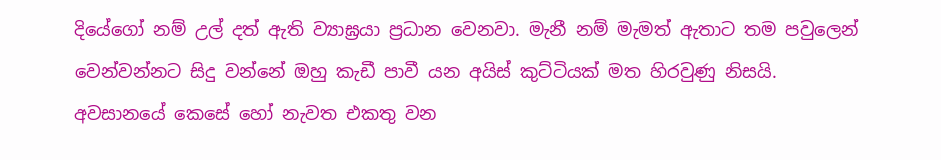දියේගෝ නම් උල් දත් ඇති ව්‍යාඝ්‍රයා ප්‍රධාන වෙනවා. මැනී නම් මැමත් ඇතාට තම පවුලෙන් වෙන්වන්නට සිදු වන්නේ ඔහු කැඩී පාවී යන අයිස් කුට්ටියක් මත හිරවුණු නිසයි. අවසානයේ කෙසේ හෝ නැවත එකතු වන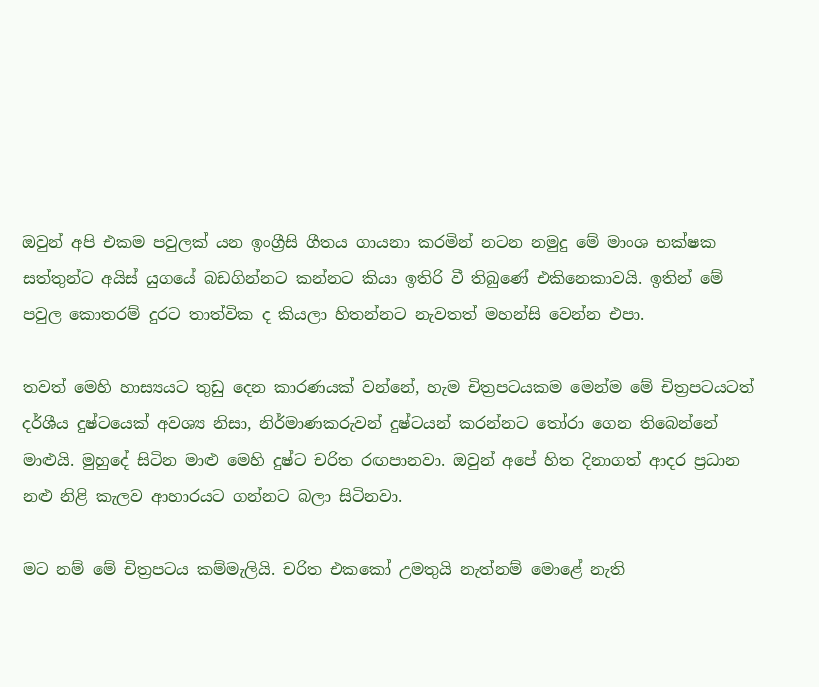ඔවුන් අපි එකම පවුලක් යන ඉංග්‍රීසි ගීතය ගායනා කරමින් නටන නමුදු මේ මාංශ භක්ෂක සත්තුන්ට අයිස් යුගයේ බඩගින්නට කන්නට කියා ඉතිරි වී තිබුණේ එකිනෙකාවයි. ඉතින් මේ පවුල කොතරම් දුරට තාත්වික ද කියලා හිතන්නට නැවතත් මහන්සි වෙන්න එපා.

තවත් මෙහි හාස්‍යයට තුඩු දෙන කාරණයක් වන්නේ, හැම චිත්‍රපටයකම මෙන්ම මේ චිත්‍රපටයටත් දර්ශීය දුෂ්ටයෙක් අවශ්‍ය නිසා, නිර්මාණකරුවන් දුෂ්ටයන් කරන්නට තෝරා ගෙන තිබෙන්නේ මාළුයි. මුහුදේ සිටින මාළු මෙහි දුෂ්ට චරිත රඟපානවා. ඔවුන් අපේ හිත දිනාගත් ආදර ප්‍රධාන නළු නිළි කැලව ආහාරයට ගන්නට බලා සිටිනවා.

මට නම් මේ චිත්‍රපටය කම්මැලියි. චරිත එකකෝ උමතුයි නැත්නම් මොළේ නැති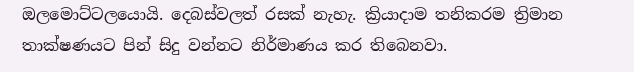ඔලමොට්ටලයොයි. දෙබස්වලත් රසක් නැහැ. ක්‍රියාදාම තනිකරම ත්‍රිමාන තාක්ෂණයට පින් සිදු වන්නට නිර්මාණය කර තිබෙනවා.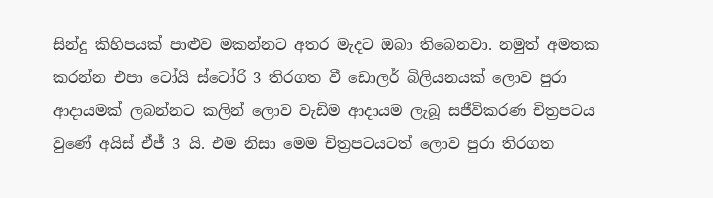සින්දු කිහිපයක් පාළුව මකන්නට අතර මැදට ඔබා තිබෙනවා. නමුත් අමතක කරන්න එපා ටෝයි ස්ටෝරි 3 තිරගත වී ඩොලර් බිලියනයක් ලොව පුරා ආදායමක් ලබන්නට කලින් ලොව වැඩිම ආදායම ලැබූ සජීවිකරණ චිත්‍රපටය වුණේ අයිස් ඒජ් 3 යි. එම නිසා මෙම චිත්‍රපටයටත් ලොව පුරා තිරගත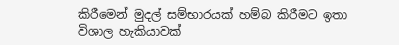කිරීමෙන් මුදල් සම්භාරයක් හම්බ කිරීමට ඉතා විශාල හැකියාවක්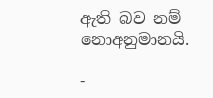ඇති බව නම් නොඅනුමානයි.

-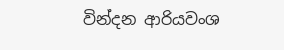වින්දන ආරියවංශ